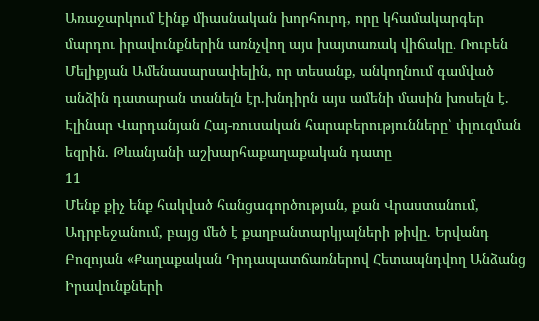Առաջարկում էինք միասնական խորհուրդ, որը կհամակարգեր մարդու իրավունքներին առնչվող այս խայտառակ վիճակը․ Ռուբեն Մելիքյան Ամենասարսափելին, որ տեսանք, անկողնում գամված անձին դատարան տանելն էր.խնդիրն այս ամենի մասին խոսելն է. Էլինար Վարդանյան Հայ-ռուսական հարաբերությունները՝ փլուզման եզրին. Թևանյանի աշխարհաքաղաքական դատը
11
Մենք քիչ ենք հակված հանցագործության, քան Վրաստանում, Ադրբեջանում, բայց մեծ է քաղբանտարկյալների թիվը. Երվանդ Բոզոյան «Քաղաքական Դրդապատճառներով Հետապնդվող Անձանց Իրավունքների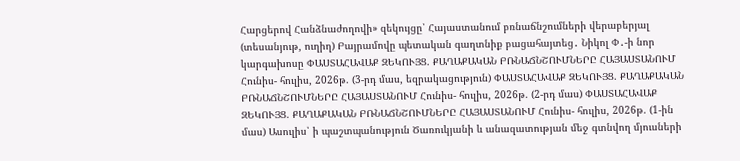Հարցերով Հանձնաժողովի» զեկույցը՝ Հայաստանում բռնաճնշումների վերաբերյալ (տեսանյութ, ուղիղ) Բայրամովը պետական գաղտնիք բացահայտեց․ Նիկոլ Փ․-ի նոր կարգախոսը ՓԱՍՏԱՀԱՎԱՔ ԶԵԿՈՒՅՑ. ՔԱՂԱՔԱԿԱՆ ԲՌՆԱՃՆՇՈՒՄՆԵՐԸ ՀԱՅԱՍՏԱՆՈՒՄ Հունիս- հուլիս, 2026թ. (3-րդ մաս, եզրակացություն) ՓԱՍՏԱՀԱՎԱՔ ԶԵԿՈՒՅՑ. ՔԱՂԱՔԱԿԱՆ ԲՌՆԱՃՆՇՈՒՄՆԵՐԸ ՀԱՅԱՍՏԱՆՈՒՄ Հունիս- հուլիս, 2026թ. (2-րդ մաս) ՓԱՍՏԱՀԱՎԱՔ ԶԵԿՈՒՅՑ. ՔԱՂԱՔԱԿԱՆ ԲՌՆԱՃՆՇՈՒՄՆԵՐԸ ՀԱՅԱՍՏԱՆՈՒՄ Հունիս- հուլիս, 2026թ. (1-ին մաս) Ասուլիս՝ ի պաշտպանություն Ծառուկյանի և անազատության մեջ գտնվող մյուսների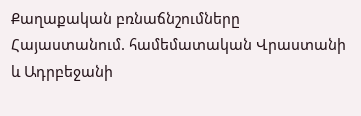Քաղաքական բռնաճնշումները Հայաստանում. համեմատական Վրաստանի և Ադրբեջանի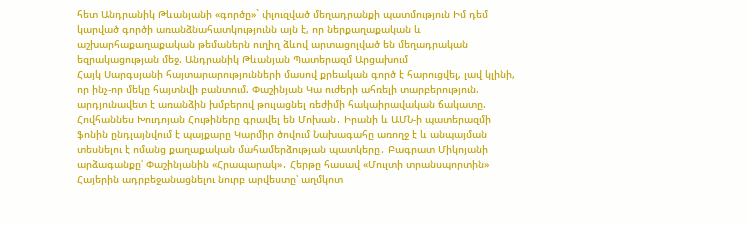հետ Անդրանիկ Թևանյանի «գործը»` փլուզված մեղադրանքի պատմություն Իմ դեմ կարված գործի առանձնահատկությունն այն է, որ ներքաղաքական և աշխարհաքաղաքական թեմաներն ուղիղ ձևով արտացոլված են մեղադրական եզրակացության մեջ. Անդրանիկ Թևանյան Պատերազմ Արցախում
Հայկ Սարգսյանի հայտարարությունների մասով քրեական գործ է հարուցվել, լավ կլինի, որ ինչ-որ մեկը հայտնվի բանտում. Փաշինյան Կա ուժերի ահռելի տարբերություն. արդյունավետ է առանձին խմբերով թուլացնել ռեժիմի հակաիրավական ճակատը. Հովհաննես Խուդոյան Հութիները գրավել են Մոխան․ Իրանի և ԱՄՆ-ի պատերազմի ֆոնին ընդլայնվում է պայքարը Կարմիր ծովում Նախագահը առողջ է և անպայման տեսնելու է ոմանց քաղաքական մահամերձության պատկերը․ Բագրատ Միկոյանի արձագանքը՝ Փաշինյանին «Հրապարակ»․ Հերթը հասավ «Մուլտի տրանսպորտին» Հայերին ադրբեջանացնելու նուրբ արվեստը՝ աղմկոտ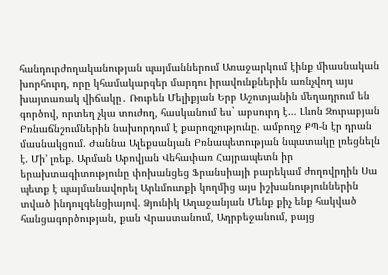հանդուրժողականության պայմաններում Առաջարկում էինք միասնական խորհուրդ, որը կհամակարգեր մարդու իրավունքներին առնչվող այս խայտառակ վիճակը․ Ռուբեն Մելիքյան Երբ Աշոտյանին մեղադրում են գործով, որտեղ չկա տուժող, հասկանում ես` աբսուրդ է… Լևոն Զուրաբյան Բռնաճնշումներին նախորդում է քարոզչությունը. ամբողջ ՔՊ-ն էր դրան մասնակցում. Ժաննա Ալեքսանյան Բռնապետության նպատակը լռեցնելն է. Մի’ լռեք. Արման Աբովյան Վեհափառ Հայրապետն իր երախտագիտությունը փոխանցեց Ֆրանսիայի բարեկամ ժողովրդին Սա պետք է պայմանավորել Արևմուտքի կողմից այս իշխանություններին տված ինդուլգենցիայով. Ձյունիկ Աղաջանյան Մենք քիչ ենք հակված հանցագործության, քան Վրաստանում, Ադրբեջանում, բայց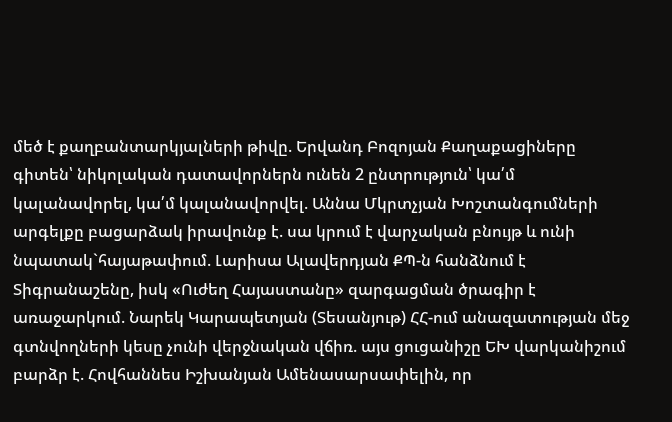մեծ է քաղբանտարկյալների թիվը. Երվանդ Բոզոյան Քաղաքացիները գիտեն՝ նիկոլական դատավորներն ունեն 2 ընտրություն՝ կա՛մ կալանավորել, կա՛մ կալանավորվել. Աննա Մկրտչյան Խոշտանգումների արգելքը բացարձակ իրավունք է. սա կրում է վարչական բնույթ և ունի նպատակ`հայաթափում. Լարիսա Ալավերդյան ՔՊ-ն հանձնում է Տիգրանաշենը, իսկ «Ուժեղ Հայաստանը» զարգացման ծրագիր է առաջարկում. Նարեկ Կարապետյան (Տեսանյութ) ՀՀ-ում անազատության մեջ գտնվողների կեսը չունի վերջնական վճիռ. այս ցուցանիշը ԵԽ վարկանիշում բարձր է. Հովհաննես Իշխանյան Ամենասարսափելին, որ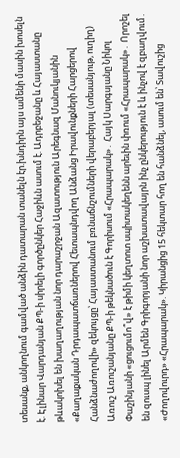տեսանք, անկողնում գամված անձին դատարան տանելն էր.խնդիրն այս ամենի մասին խոսելն է. Էլինար Վարդանյան ՔՊ-ի սիրելի գործընկեր Հաջիևն ասում է. Ադրբեջանը և Հայաստանը թևակոխել են խաղաղության նոր դարաշրջան Ազատություն Արեգնազ Մանուկյանին «Քաղաքական Դրդապատճառներով Հետապնդվող Անձանց Իրավունքների Հարցերով Հանձնաժողովի» զեկույցը՝ Հայաստանում բռնաճնշումների վերաբերյալ (տեսանյութ, ուղիղ) Առուշ Առուշանյանը ՔՊ-ի թեկնածուն է Գորիսում «Հրապարակ»․ Հայկ Սարգսյանը Նիկոլ Փաշինյանի «ցուցումո՞վ» է թիմի կեղտոտ սպիտակեղենն արեւին փռում «Հրապարակ»․ Որոշել են զուսպ լինել Արմեն Գրիգորյանի նոր աշխատավայրն ինչ ընկերություն է և ինչով է զբաղվում․ «Ժողովուրդ» «Հրապարակ». Կիրանցից 15 հեկտար հող են հանձնել, ասում են՝ Տավուշից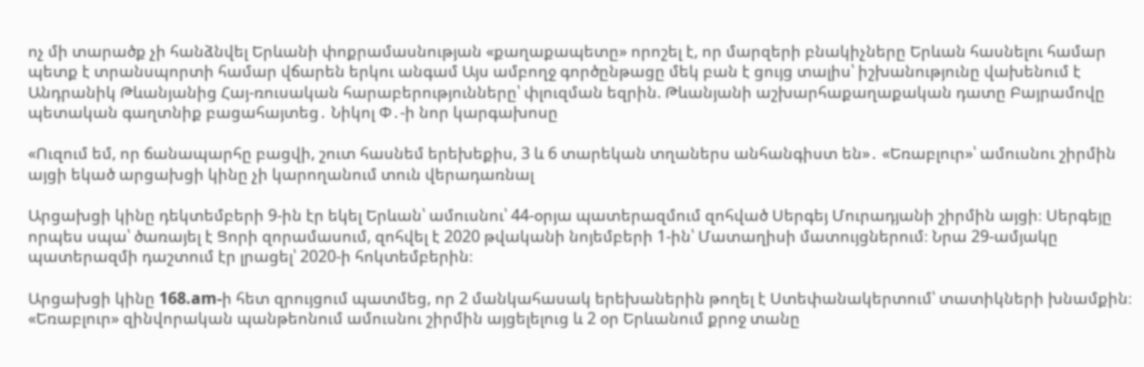ոչ մի տարածք չի հանձնվել Երևանի փոքրամասնության «քաղաքապետը» որոշել է, որ մարզերի բնակիչները Երևան հասնելու համար պետք է տրանսպորտի համար վճարեն երկու անգամ Այս ամբողջ գործընթացը մեկ բան է ցույց տալիս՝ իշխանությունը վախենում է Անդրանիկ Թևանյանից Հայ-ռուսական հարաբերությունները՝ փլուզման եզրին. Թևանյանի աշխարհաքաղաքական դատը Բայրամովը պետական գաղտնիք բացահայտեց․ Նիկոլ Փ․-ի նոր կարգախոսը

«Ուզում եմ, որ ճանապարհը բացվի, շուտ հասնեմ երեխեքիս, 3 և 6 տարեկան տղաներս անհանգիստ են»․ «Եռաբլուր»՝ ամուսնու շիրմին այցի եկած արցախցի կինը չի կարողանում տուն վերադառնալ

Արցախցի կինը դեկտեմբերի 9-ին էր եկել Երևան՝ ամուսնու՝ 44-օրյա պատերազմում զոհված Սերգեյ Մուրադյանի շիրմին այցի։ Սերգեյը որպես սպա՝ ծառայել է Ցորի զորամասում, զոհվել է 2020 թվականի նոյեմբերի 1-ին՝ Մատաղիսի մատույցներում։ Նրա 29-ամյակը պատերազմի դաշտում էր լրացել՝ 2020-ի հոկտեմբերին։

Արցախցի կինը 168.am-ի հետ զրույցում պատմեց, որ 2 մանկահասակ երեխաներին թողել է Ստեփանակերտում՝ տատիկների խնամքին։ «Եռաբլուր» զինվորական պանթեոնում ամուսնու շիրմին այցելելուց և 2 օր Երևանում քրոջ տանը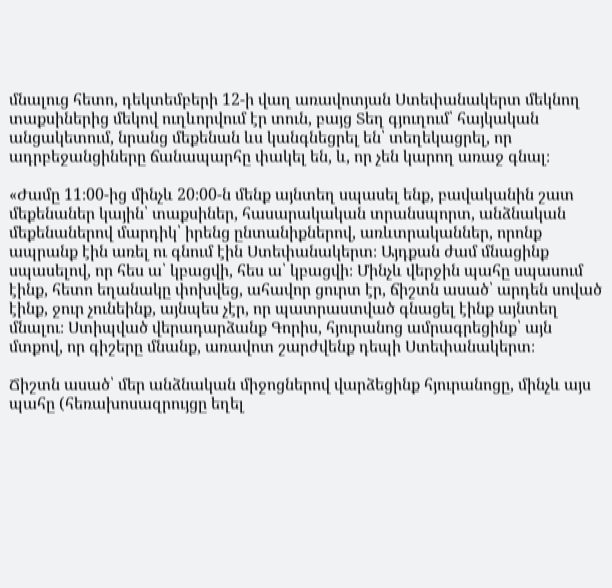մնալուց հետո, դեկտեմբերի 12-ի վաղ առավոտյան Ստեփանակերտ մեկնող տաքսիներից մեկով ուղևորվում էր տուն, բայց Տեղ գյուղում՝ հայկական անցակետում, նրանց մեքենան ևս կանգնեցրել են՝ տեղեկացրել, որ ադրբեջանցիները ճանապարհը փակել են, և, որ չեն կարող առաջ գնալ։

«Ժամը 11։00-ից մինչև 20։00-ն մենք այնտեղ սպասել ենք, բավականին շատ մեքենաներ կային՝ տաքսիներ, հասարակական տրանսպորտ, անձնական մեքենաներով մարդիկ՝ իրենց ընտանիքներով, առևտրականներ, որոնք ապրանք էին առել ու գնում էին Ստեփանակերտ։ Այդքան ժամ մնացինք սպասելով, որ հես ա՝ կբացվի, հես ա՝ կբացվի։ Մինչև վերջին պահը սպասում էինք, հետո եղանակը փոխվեց, ահավոր ցուրտ էր, ճիշտն ասած՝ արդեն սոված էինք, ջուր չունեինք, այնպես չէր, որ պատրաստված գնացել էինք այնտեղ մնալու։ Ստիպված վերադարձանք Գորիս, հյուրանոց ամրագրեցինք՝ այն մտքով, որ գիշերը մնանք, առավոտ շարժվենք դեպի Ստեփանակերտ։

Ճիշտն ասած՝ մեր անձնական միջոցներով վարձեցինք հյուրանոցը, մինչև այս պահը (հեռախոսազրույցը եղել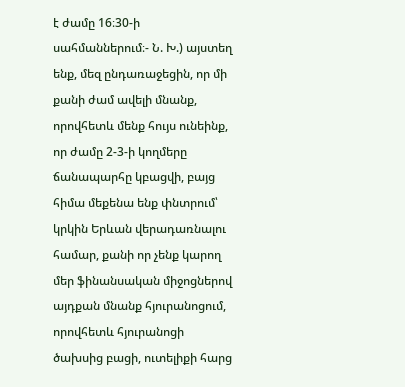է ժամը 16։30-ի սահմաններում։- Ն. Խ.) այստեղ ենք, մեզ ընդառաջեցին, որ մի քանի ժամ ավելի մնանք, որովհետև մենք հույս ունեինք, որ ժամը 2-3-ի կողմերը ճանապարհը կբացվի, բայց հիմա մեքենա ենք փնտրում՝ կրկին Երևան վերադառնալու համար, քանի որ չենք կարող մեր ֆինանսական միջոցներով այդքան մնանք հյուրանոցում, որովհետև հյուրանոցի ծախսից բացի, ուտելիքի հարց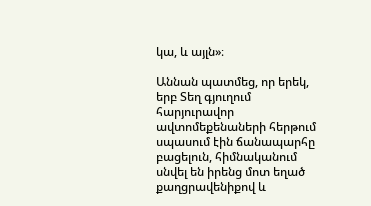կա, և այլն»։

Աննան պատմեց, որ երեկ, երբ Տեղ գյուղում հարյուրավոր ավտոմեքենաների հերթում սպասում էին ճանապարհը բացելուն, հիմնականում սնվել են իրենց մոտ եղած քաղցրավենիքով և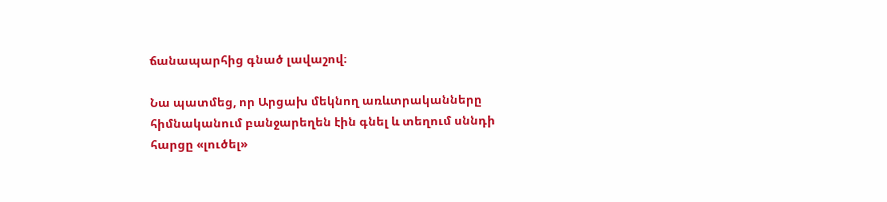ճանապարհից գնած լավաշով։

Նա պատմեց, որ Արցախ մեկնող առևտրականները հիմնականում բանջարեղեն էին գնել և տեղում սննդի հարցը «լուծել»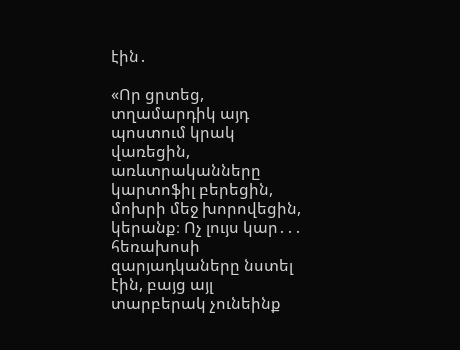էին․

«Որ ցրտեց, տղամարդիկ այդ պոստում կրակ վառեցին, առևտրականները կարտոֆիլ բերեցին, մոխրի մեջ խորովեցին, կերանք։ Ոչ լույս կար․․․ հեռախոսի զարյադկաները նստել էին, բայց այլ տարբերակ չունեինք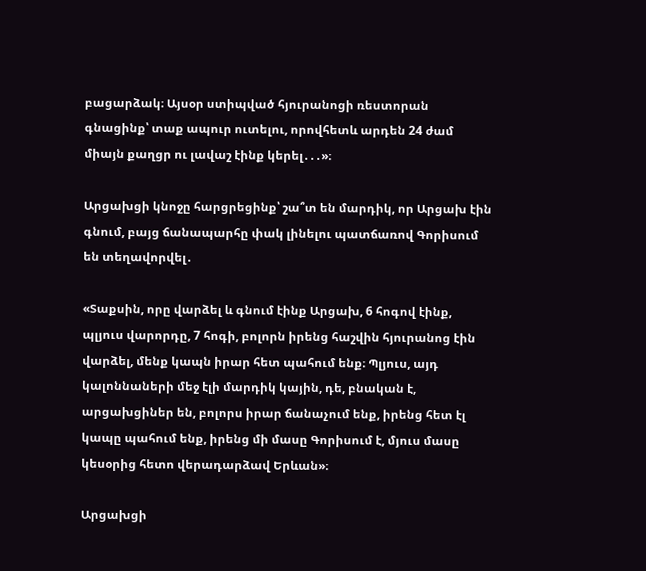բացարձակ։ Այսօր ստիպված հյուրանոցի ռեստորան գնացինք՝ տաք ապուր ուտելու, որովհետև արդեն 24 ժամ միայն քաղցր ու լավաշ էինք կերել․․․»։

Արցախցի կնոջը հարցրեցինք՝ շա՞տ են մարդիկ, որ Արցախ էին գնում, բայց ճանապարհը փակ լինելու պատճառով Գորիսում են տեղավորվել․

«Տաքսին, որը վարձել և գնում էինք Արցախ, 6 հոգով էինք, պլյուս վարորդը, 7 հոգի, բոլորն իրենց հաշվին հյուրանոց էին վարձել, մենք կապն իրար հետ պահում ենք։ Պլյուս, այդ կալոննաների մեջ էլի մարդիկ կային, դե, բնական է, արցախցիներ են, բոլորս իրար ճանաչում ենք, իրենց հետ էլ կապը պահում ենք, իրենց մի մասը Գորիսում է, մյուս մասը կեսօրից հետո վերադարձավ Երևան»։

Արցախցի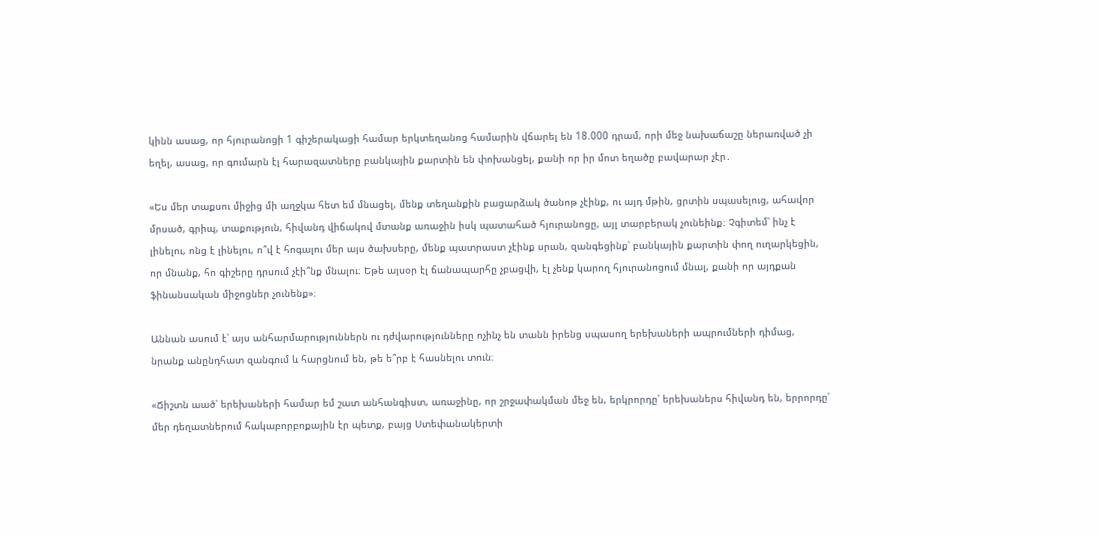կինն ասաց, որ հյուրանոցի 1 գիշերակացի համար երկտեղանոց համարին վճարել են 18.000 դրամ, որի մեջ նախաճաշը ներառված չի եղել, ասաց, որ գումարն էլ հարազատները բանկային քարտին են փոխանցել, քանի որ իր մոտ եղածը բավարար չէր․

«Ես մեր տաքսու միջից մի աղջկա հետ եմ մնացել, մենք տեղանքին բացարձակ ծանոթ չէինք, ու այդ մթին, ցրտին սպասելուց, ահավոր մրսած, գրիպ, տաքություն, հիվանդ վիճակով մտանք առաջին իսկ պատահած հյուրանոցը, այլ տարբերակ չունեինք։ Չգիտեմ՝ ինչ է լինելու, ոնց է լինելու, ո՞վ է հոգալու մեր այս ծախսերը, մենք պատրաստ չէինք սրան, զանգեցինք՝ բանկային քարտին փող ուղարկեցին, որ մնանք, հո գիշերը դրսում չէի՞նք մնալու։ Եթե այսօր էլ ճանապարհը չբացվի, էլ չենք կարող հյուրանոցում մնալ, քանի որ այդքան ֆինանսական միջոցներ չունենք»։

Աննան ասում է՝ այս անհարմարություններն ու դժվարությունները ոչինչ են տանն իրենց սպասող երեխաների ապրումների դիմաց, նրանք անընդհատ զանգում և հարցնում են, թե ե՞րբ է հասնելու տուն։

«Ճիշտն աած՝ երեխաների համար եմ շատ անհանգիստ, առաջինը, որ շրջափակման մեջ են, երկրորդը՝ երեխաներս հիվանդ են, երրորդը՝ մեր դեղատներում հակաբորբոքային էր պետք, բայց Ստեփանակերտի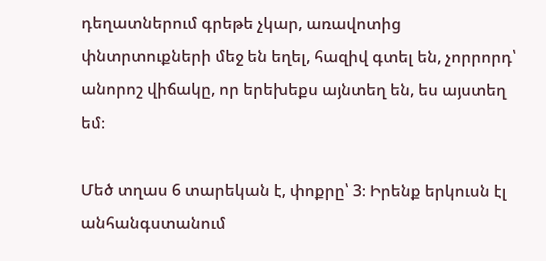դեղատներում գրեթե չկար, առավոտից փնտրտուքների մեջ են եղել, հազիվ գտել են, չորրորդ՝ անորոշ վիճակը, որ երեխեքս այնտեղ են, ես այստեղ եմ։

Մեծ տղաս 6 տարեկան է, փոքրը՝ 3։ Իրենք երկուսն էլ անհանգստանում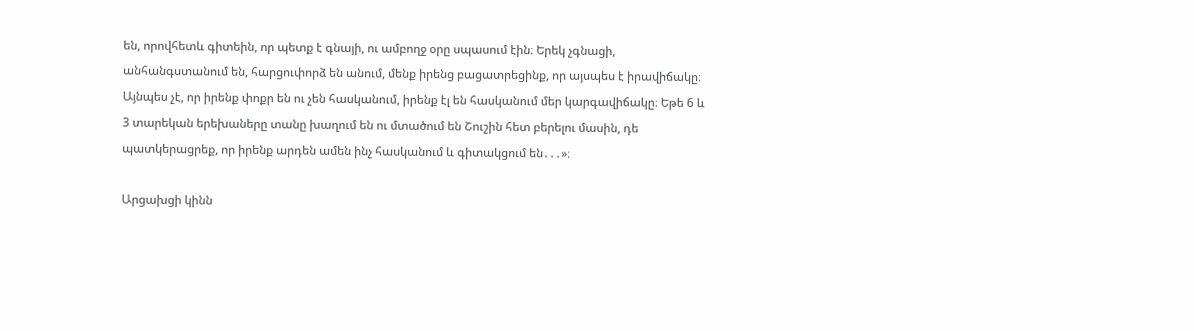են, որովհետև գիտեին, որ պետք է գնայի, ու ամբողջ օրը սպասում էին։ Երեկ չգնացի, անհանգստանում են, հարցուփորձ են անում, մենք իրենց բացատրեցինք, որ այսպես է իրավիճակը։ Այնպես չէ, որ իրենք փոքր են ու չեն հասկանում, իրենք էլ են հասկանում մեր կարգավիճակը։ Եթե 6 և 3 տարեկան երեխաները տանը խաղում են ու մտածում են Շուշին հետ բերելու մասին, դե պատկերացրեք, որ իրենք արդեն ամեն ինչ հասկանում և գիտակցում են․․․»։

Արցախցի կինն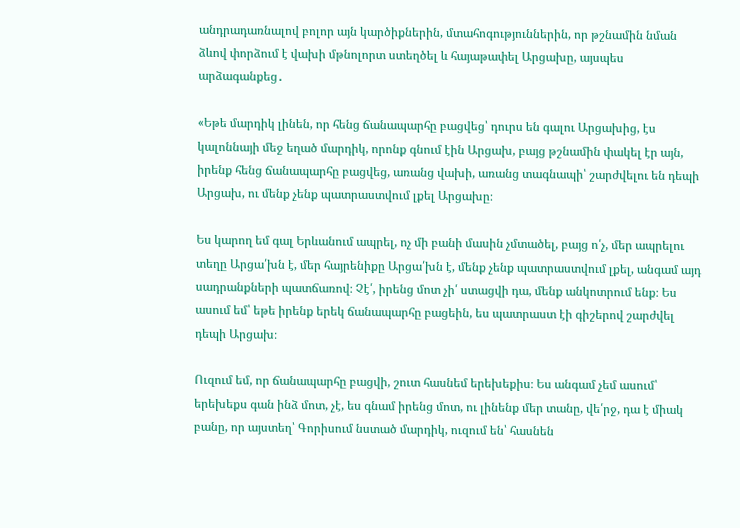անդրադառնալով բոլոր այն կարծիքներին, մտահոգություններին, որ թշնամին նման ձևով փորձում է վախի մթնոլորտ ստեղծել և հայաթափել Արցախը, այսպես արձագանքեց․

«Եթե մարդիկ լինեն, որ հենց ճանապարհը բացվեց՝ դուրս են գալու Արցախից, էս կալոննայի մեջ եղած մարդիկ, որոնք գնում էին Արցախ, բայց թշնամին փակել էր այն, իրենք հենց ճանապարհը բացվեց, առանց վախի, առանց տագնապի՝ շարժվելու են դեպի Արցախ, ու մենք չենք պատրաստվում լքել Արցախը։

Ես կարող եմ գալ Երևանում ապրել, ոչ մի բանի մասին չմտածել, բայց ո՛չ, մեր ապրելու տեղը Արցա՛խն է, մեր հայրենիքը Արցա՛խն է, մենք չենք պատրաստվում լքել, անգամ այդ սադրանքների պատճառով։ Չէ՛, իրենց մոտ չի՛ ստացվի դա, մենք անկոտրում ենք։ Ես ասում եմ՝ եթե իրենք երեկ ճանապարհը բացեին, ես պատրաստ էի գիշերով շարժվել դեպի Արցախ։

Ուզում եմ, որ ճանապարհը բացվի, շուտ հասնեմ երեխեքիս։ Ես անգամ չեմ ասում՝ երեխեքս գան ինձ մոտ, չէ, ես գնամ իրենց մոտ, ու լինենք մեր տանը, վե՛րջ, դա է միակ բանը, որ այստեղ՝ Գորիսում նստած մարդիկ, ուզում են՝ հասնեն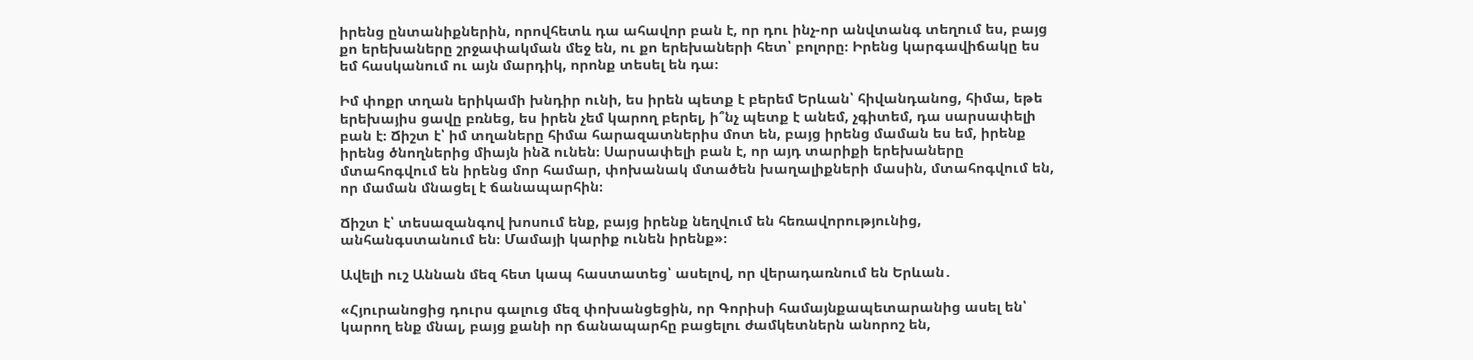իրենց ընտանիքներին, որովհետև դա ահավոր բան է, որ դու ինչ-որ անվտանգ տեղում ես, բայց քո երեխաները շրջափակման մեջ են, ու քո երեխաների հետ՝ բոլորը։ Իրենց կարգավիճակը ես եմ հասկանում ու այն մարդիկ, որոնք տեսել են դա։

Իմ փոքր տղան երիկամի խնդիր ունի, ես իրեն պետք է բերեմ Երևան՝ հիվանդանոց, հիմա, եթե երեխայիս ցավը բռնեց, ես իրեն չեմ կարող բերել, ի՞նչ պետք է անեմ, չգիտեմ, դա սարսափելի բան է։ Ճիշտ է՝ իմ տղաները հիմա հարազատներիս մոտ են, բայց իրենց մաման ես եմ, իրենք իրենց ծնողներից միայն ինձ ունեն։ Սարսափելի բան է, որ այդ տարիքի երեխաները մտահոգվում են իրենց մոր համար, փոխանակ մտածեն խաղալիքների մասին, մտահոգվում են, որ մաման մնացել է ճանապարհին։

Ճիշտ է՝ տեսազանգով խոսում ենք, բայց իրենք նեղվում են հեռավորությունից, անհանգստանում են։ Մամայի կարիք ունեն իրենք»։

Ավելի ուշ Աննան մեզ հետ կապ հաստատեց՝ ասելով, որ վերադառնում են Երևան․

«Հյուրանոցից դուրս գալուց մեզ փոխանցեցին, որ Գորիսի համայնքապետարանից ասել են՝ կարող ենք մնալ, բայց քանի որ ճանապարհը բացելու ժամկետներն անորոշ են,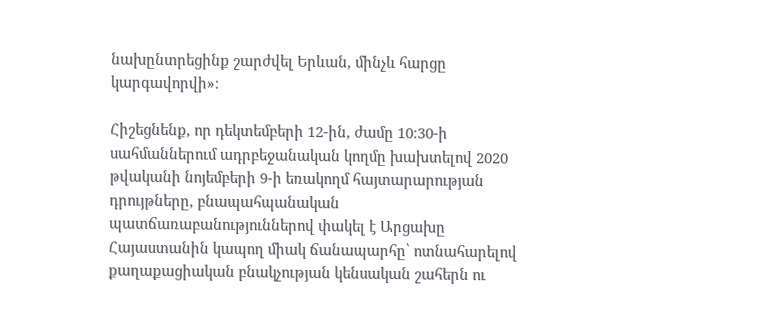նախընտրեցինք շարժվել Երևան, մինչև հարցը կարգավորվի»։

Հիշեցնենք, որ դեկտեմբերի 12-ին, ժամը 10։30-ի սահմաններում ադրբեջանական կողմը խախտելով 2020 թվականի նոյեմբերի 9-ի եռակողմ հայտարարության դրույթները, բնապահպանական պատճառաբանություններով փակել է Արցախը Հայաստանին կապող միակ ճանապարհը՝ ոտնահարելով քաղաքացիական բնակչության կենսական շահերն ու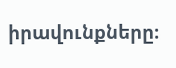իրավունքները։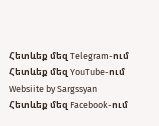Հետևեք մեզ Telegram-ում
Հետևեք մեզ YouTube-ում
Websiite by Sargssyan
Հետևեք մեզ Facebook-ում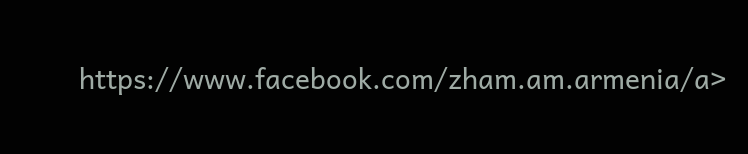https://www.facebook.com/zham.am.armenia/a>